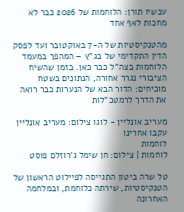עכשיו תורן: הלוחמות של 2026 כבר לא מחכות לאף אחד

מהטנקיסטיות של ה-7 באוקטובר ועד לפסק הדין התקדימי של בג"ץ – המהפך במעמד הלוחמות בצה"ל כבר כאן. בזמן שהשיח הציבורי נגרר אחורה, הנתונים בשטח מוכיחים: הדור הבא של הנערות כבר רואה את הדרך לרמטכ"לות

מעריב אונליין - לוגו צילום: מעריב אונליין
עקבו אחרינו
לוחמות
לוחמות | צילום: חן שימל ג'רוזלם פוסט

טל שרה ביטון התגייסה לפיילוט הראשון של הטנקיסטיות, שירתה כלוחמת, ובמלחמה האחרונה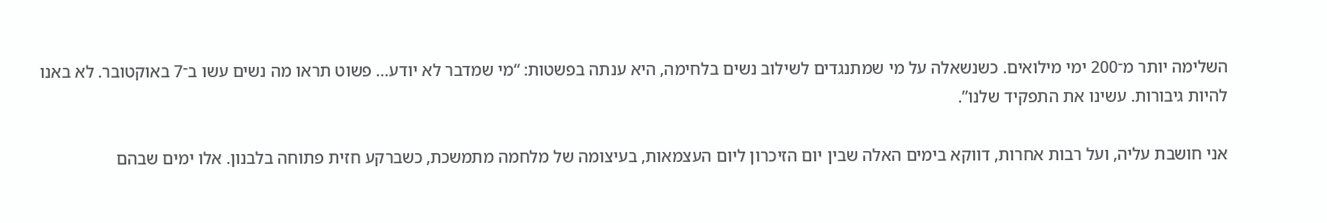השלימה יותר מ־200 ימי מילואים. כשנשאלה על מי שמתנגדים לשילוב נשים בלחימה, היא ענתה בפשטות: “מי שמדבר לא יודע… פשוט תראו מה נשים עשו ב־7 באוקטובר. לא באנו להיות גיבורות. עשינו את התפקיד שלנו”.

אני חושבת עליה, ועל רבות אחרות, דווקא בימים האלה שבין יום הזיכרון ליום העצמאות, בעיצומה של מלחמה מתמשכת, כשברקע חזית פתוחה בלבנון. אלו ימים שבהם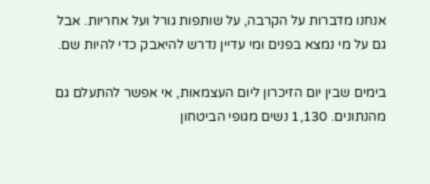אנחנו מדברות על הקרבה, על שותפות גורל ועל אחריות. אבל גם על מי נמצא בפנים ומי עדיין נדרש להיאבק כדי להיות שם.

בימים שבין יום הזיכרון ליום העצמאות, אי אפשר להתעלם גם מהנתונים. 1,130 נשים מגופי הביטחון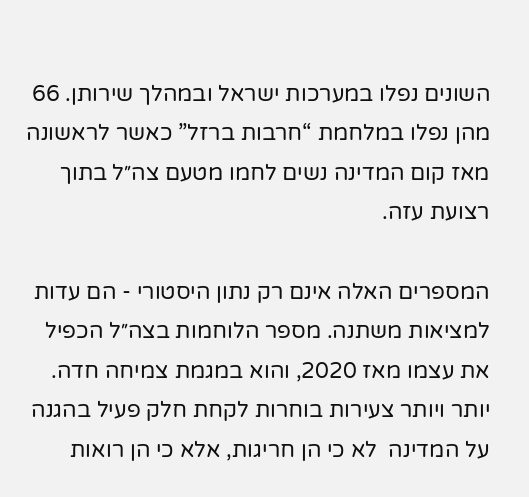השונים נפלו במערכות ישראל ובמהלך שירותן. 66 מהן נפלו במלחמת “חרבות ברזל” כאשר לראשונה מאז קום המדינה נשים לחמו מטעם צה״ל בתוך רצועת עזה.

המספרים האלה אינם רק נתון היסטורי - הם עדות למציאות משתנה. מספר הלוחמות בצה״ל הכפיל את עצמו מאז 2020, והוא במגמת צמיחה חדה. יותר ויותר צעירות בוחרות לקחת חלק פעיל בהגנה על המדינה  לא כי הן חריגות, אלא כי הן רואות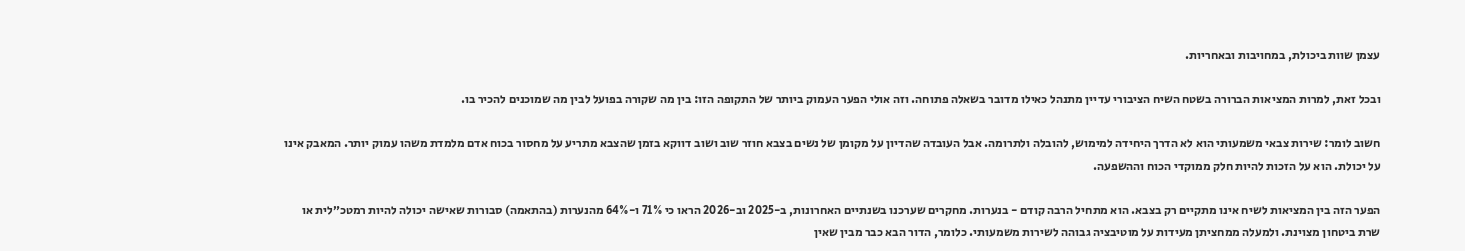עצמן שוות ביכולת, במחויבות ובאחריות.

ובכל זאת, למרות המציאות הברורה בשטח השיח הציבורי עדיין מתנהל כאילו מדובר בשאלה פתוחה. וזה אולי הפער העמוק ביותר של התקופה הזו: בין מה שקורה בפועל לבין מה שמוכנים להכיר בו.

חשוב לומר: שירות צבאי משמעותי הוא לא הדרך היחידה למימוש, להובלה ולתרומה. אבל העובדה שהדיון על מקומן של נשים בצבא חוזר שוב ושוב דווקא בזמן שהצבא מתריע על מחסור בכוח אדם מלמדת משהו עמוק יותר. המאבק אינו על יכולת. הוא על הזכות להיות חלק ממוקדי הכוח וההשפעה.

הפער הזה בין המציאות לשיח אינו מתקיים רק בצבא. הוא מתחיל הרבה קודם - בנערות. מחקרים שערכנו בשנתיים האחרונות, ב-2025 וב-2026 הראו כי 71% ו-64% מהנערות (בהתאמה) סבורות שאישה יכולה להיות רמטכ״לית או שרת ביטחון מצוינת. ולמעלה ממחציתן מעידות על מוטיבציה גבוהה לשירות משמעותי. כלומר, הדור הבא כבר מבין שאין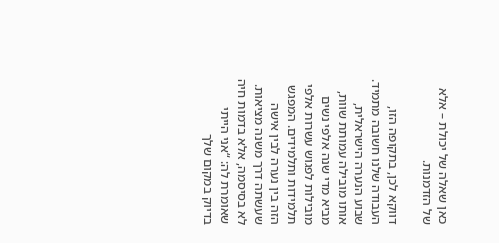כאן שאלה של יכולת – אלא של הזדמנות.

דווקא לכן, בתקופה הזו, העבודה שלנו חשובה מתמיד. שבוע הנערה הישראלית, אותו מובילה עמותת שוות, מביא מדי שנה אלפי נשים מובילות לפגוש עשרות אלפי תלמידות ותלמידים. המפגש הזה בין נערה לבין אישה שעשתה דרך משנה מציאות. לא בסיסמה, אלא בדמות חיה שאומרת לה: “אני הייתי בדיוק במקום שלך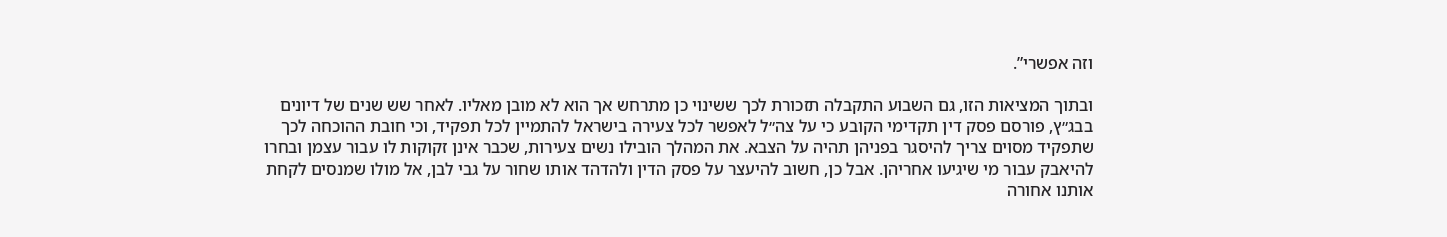וזה אפשרי”.

ובתוך המציאות הזו, גם השבוע התקבלה תזכורת לכך ששינוי כן מתרחש אך הוא לא מובן מאליו. לאחר שש שנים של דיונים בבג״ץ, פורסם פסק דין תקדימי הקובע כי על צה״ל לאפשר לכל צעירה בישראל להתמיין לכל תפקיד, וכי חובת ההוכחה לכך שתפקיד מסוים צריך להיסגר בפניהן תהיה על הצבא. את המהלך הובילו נשים צעירות, שכבר אינן זקוקות לו עבור עצמן ובחרו להיאבק עבור מי שיגיעו אחריהן. אבל כן, חשוב להיעצר על פסק הדין ולהדהד אותו שחור על גבי לבן, אל מולו שמנסים לקחת אותנו אחורה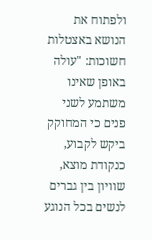ולפתוח את הנושא באצטלות חשוכות: "עולה באופן שאינו משתמע לשני פנים כי המחוקק ביקש לקבוע, כנקודת מוצא, שוויון בין גברים לנשים בכל הנוגע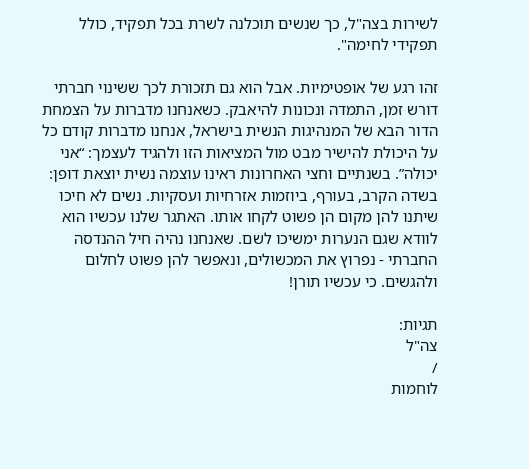לשירות בצה"ל, כך שנשים תוכלנה לשרת בכל תפקיד, כולל תפקידי לחימה".

זהו רגע של אופטימיות. אבל הוא גם תזכורת לכך ששינוי חברתי דורש זמן, התמדה ונכונות להיאבק. כשאנחנו מדברות על הצמחת הדור הבא של המנהיגות הנשית בישראל, אנחנו מדברות קודם כל על היכולת להישיר מבט מול המציאות הזו ולהגיד לעצמך: “אני יכולה”. בשנתיים וחצי האחרונות ראינו עוצמה נשית יוצאת דופן: בשדה הקרב, בעורף, ביוזמות אזרחיות ועסקיות. נשים לא חיכו שיתנו להן מקום הן פשוט לקחו אותו. האתגר שלנו עכשיו הוא לוודא שגם הנערות ימשיכו לשם. שאנחנו נהיה חיל ההנדסה החברתי - נפרוץ את המכשולים, ונאפשר להן פשוט לחלום ולהגשים. כי עכשיו תורן!

תגיות:
צה"ל
/
לוחמות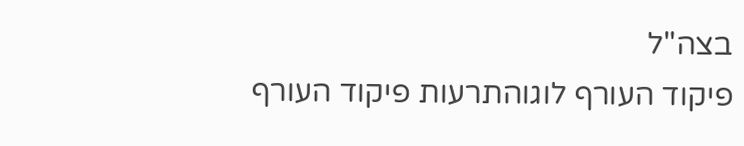בצה"ל
פיקוד העורף לוגוהתרעות פיקוד העורף